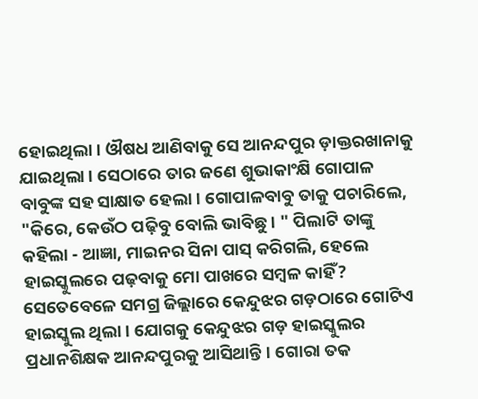ହୋଇଥିଲା। ଔଷଧ ଆଣିବାକୁ ସେ ଆନନ୍ଦପୁର ଡ଼ାକ୍ତରଖାନାକୁ ଯାଇଥିଲା । ସେଠାରେ ତାର ଜଣେ ଶୁଭାକାଂକ୍ଷି ଗୋପାଳ ବାବୁଙ୍କ ସହ ସାକ୍ଷାତ ହେଲା। ଗୋପାଳବାବୁ ତାକୁ ପଚାରିଲେ, "କିରେ, କେଉଁଠ ପଢ଼ିବୁ ବୋଲି ଭାବିଛୁ। " ପିଲାଟି ତାଙ୍କୁ କହିଲା - ଆଜ୍ଞା, ମାଇନର ସିନା ପାସ୍ କରିଗଲି, ହେଲେ ହାଇସ୍କୁଲରେ ପଢ଼ବାକୁ ମୋ ପାଖରେ ସମ୍ବଳ କାହିଁ? ସେତେବେଳେ ସମଗ୍ର ଜିଲ୍ଲାରେ କେନ୍ଦୁଝର ଗଡ଼ଠାରେ ଗୋଟିଏ ହାଇସ୍କୁଲ ଥିଲା। ଯୋଗକୁ କେନ୍ଦୁଝର ଗଡ଼ ହାଇସ୍କୁଲର ପ୍ରଧାନଶିକ୍ଷକ ଆନନ୍ଦପୁରକୁ ଆସିଥାନ୍ତି। ଗୋରା ତକ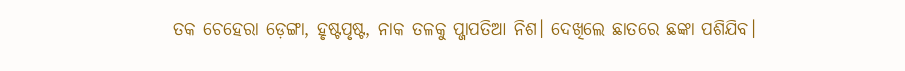ତକ ଚେହେରା ଡ଼େଙ୍ଗା, ହୃଷ୍ଟପୃଷ୍ଟ, ନାକ ତଳକୁ ପ୍ଜାପତିଆ ନିଶ। ଦେଖିଲେ ଛାତରେ ଛଙ୍କା ପଶିଯିବ।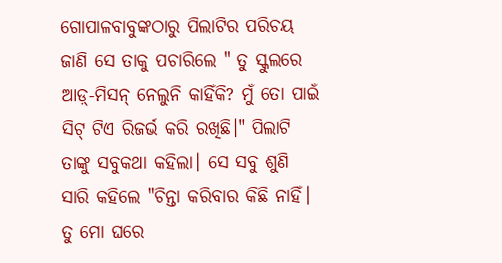ଗୋପାଳବାବୁଙ୍କଠାରୁ ପିଲାଟିର ପରିଚୟ ଜାଣି ସେ ତାକୁ ପଚାରିଲେ " ତୁ ସ୍କୁଲରେ ଆଡ଼୍-ମିସନ୍ ନେଲୁନି କାହିଁକି? ମୁଁ ତୋ ପାଇଁ ସିଟ୍ ଟିଏ ରିଜର୍ଭ କରି ରଖିଛି।" ପିଲାଟି ତାଙ୍କୁ ସବୁକଥା କହିଲା। ସେ ସବୁ ଶୁଣି ସାରି କହିଲେ "ଚିନ୍ତା କରିବାର କିଛି ନାହିଁ। ତୁ ମୋ ଘରେ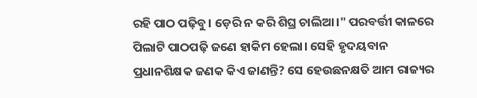ରହି ପାଠ ପଢ଼ିବୁ। ଡ଼େରି ନ କରି ଶିଘ୍ର ଚାଲିଆ।" ପରବର୍ତ୍ତୀ କାଳରେ ପିଲାଟି ପାଠପଢ଼ି ଜଣେ ହାକିମ ହେଲା। ସେହି ହୃଦୟବାନ ପ୍ରଧାନଶିକ୍ଷକ ଜଣକ କିଏ ଜାଣନ୍ତି? ସେ ହେଉଛନକ୍ଷତି ଆମ ରାଜ୍ୟର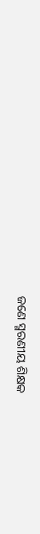ଜଣେ ସ୍ମରଣୀୟ ଶିକ୍ଷକ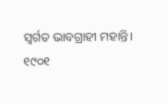ସ୍ୱର୍ଗତ ଭାବଗ୍ରାହୀ ମହାନ୍ତି।
୧୯୦୧